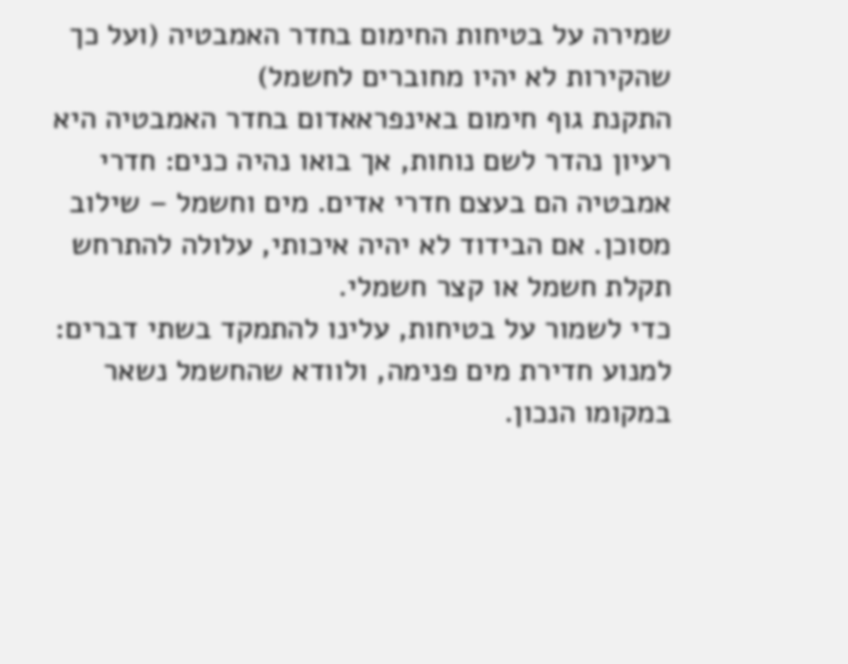שמירה על בטיחות החימום בחדר האמבטיה (ועל כך שהקירות לא יהיו מחוברים לחשמל)
התקנת גוף חימום באינפראאדום בחדר האמבטיה היא רעיון נהדר לשם נוחות, אך בואו נהיה כנים: חדרי אמבטיה הם בעצם חדרי אדים. מים וחשמל – שילוב מסוכן. אם הבידוד לא יהיה איכותי, עלולה להתרחש תקלת חשמל או קצר חשמלי.
כדי לשמור על בטיחות, עלינו להתמקד בשתי דברים: למנוע חדירת מים פנימה, ולוודא שהחשמל נשאר במקומו הנכון.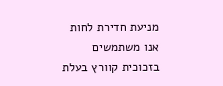מניעת חדירת לחות
אנו משתמשים בזכוכית קוורץ בעלת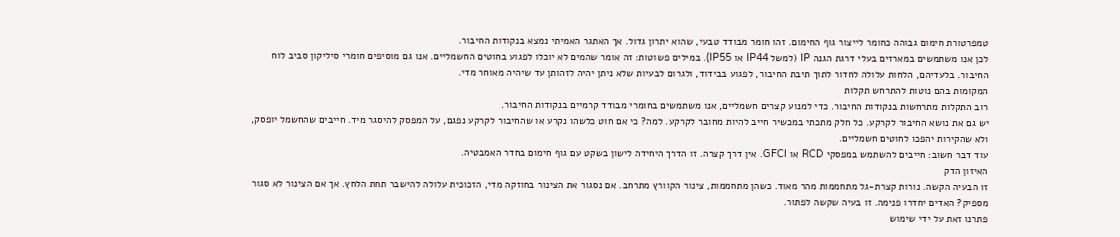טמפרטורת חימום גבוהה כחומר לייצור גוף החימום. זהו חומר מבודד טבעי, שהוא יתרון גדול. אך האתגר האמיתי נמצא בנקודות החיבור.
לכן אנו משתמשים במארזים בעלי דרגת הגנה IP (למשל IP44 או IP55). במילים פשוטות: זה אומר שהמים לא יוכלו לפגוע בחוטים החשמליים. אנו גם מוסיפים חומרי סיליקון סביב לוח החיבור. בלעדיהם, הלחות עלולה לחדור לתוך תיבת החיבור, לפגוע בבידוד, ולגרום לבעיות שלא ניתן יהיה לזהותן עד שיהיה מאוחר מדי.
המקומות בהם נוטות להתרחש תקלות
רוב התקלות מתרחשות בנקודות החיבור. כדי למנוע קצרים חשמליים, אנו משתמשים בחומרי מבודד קרמיים בנקודות החיבור.
יש גם את נושא החיבור לקרקע. כל חלק מתכתי במכשיר חייב להיות מחובר לקרקע. למה? כי אם חוט כלשהו נקרע או שהחיבור לקרקע נפגם, על המפסק להיסגר מיד. חייבים שהחשמל יופסק, ולא שהקירות יהפכו לחוטים חשמליים.
עוד דבר חשוב: חייבים להשתמש במפסקי RCD או GFCI. אין דרך קצרה. זו הדרך היחידה לישון בשקט עם גוף חימום בחדר האמבטיה.
האיזון הדק
זו הבעיה הקשה. נורות קצרת-גל מתחממות מהר מאוד. כשהן מתחממות, צינור הקוורץ מתרחב. אם נסגור את הצינור בחוזקה מדי, הזכוכית עלולה להישבר תחת הלחץ. אך אם הצינור לא סגור מספיק? האדים יחדרו פנימה. זו בעיה שקשה לפתור.
פתרנו זאת על ידי שימוש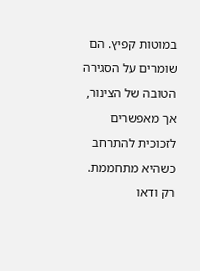במוטות קפיץ. הם שומרים על הסגירה הטובה של הצינור, אך מאפשרים לזכוכית להתרחב כשהיא מתחממת. רק ודאו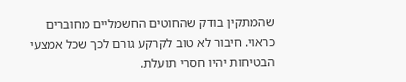שהמתקין בודק שהחוטים החשמליים מחוברים כראוי. חיבור לא טוב לקרקע גורם לכך שכל אמצעי הבטיחות יהיו חסרי תועלת.